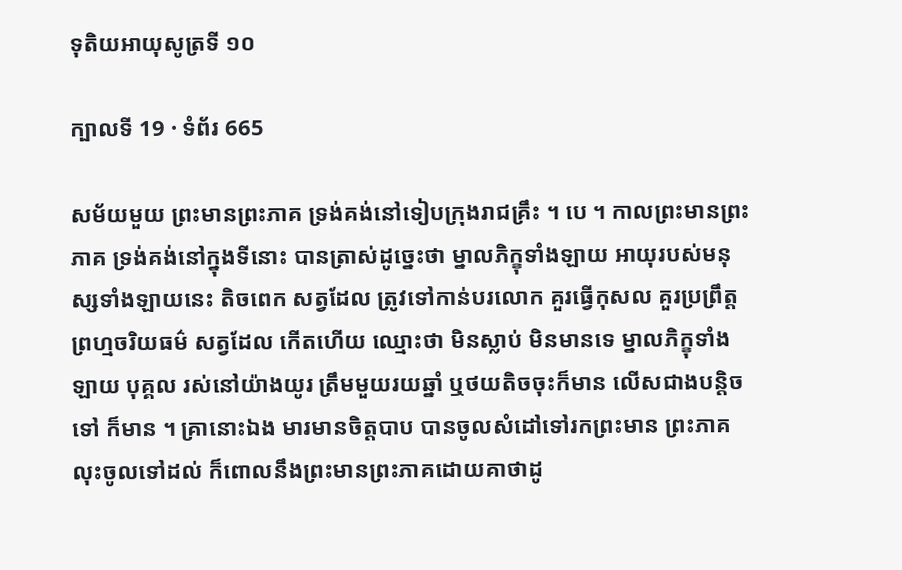ទុតិយអាយុសូត្រទី ១០

ក្បាលទី 19 · ទំព័រ 665

សម័យមួយ ព្រះមានព្រះភាគ ទ្រង់គង់នៅទៀបក្រុងរាជគ្រឹះ ។ បេ ។ កាលព្រះមានព្រះភាគ ទ្រង់គង់នៅក្នុងទីនោះ បានត្រាស់ដូច្នេះថា ម្នាលភិក្ខុទាំងឡាយ អាយុរបស់មនុស្សទាំងឡាយនេះ តិចពេក សត្វដែល ត្រូវទៅកាន់បរលោក គួរធ្វើកុសល គួរប្រព្រឹត្តព្រហ្មចរិយធម៌ សត្វដែល កើតហើយ ឈ្មោះថា មិនស្លាប់ មិនមានទេ ម្នាលភិក្ខុទាំងឡាយ បុគ្គល រស់នៅយ៉ាងយូរ ត្រឹមមួយរយឆ្នាំ ឬថយតិចចុះក៏មាន លើសជាងបន្តិចទៅ ក៏មាន ។ គ្រានោះឯង មារមានចិត្តបាប បានចូលសំដៅទៅរកព្រះមាន ព្រះភាគ លុះចូលទៅដល់ ក៏ពោលនឹងព្រះមានព្រះភាគដោយគាថាដូ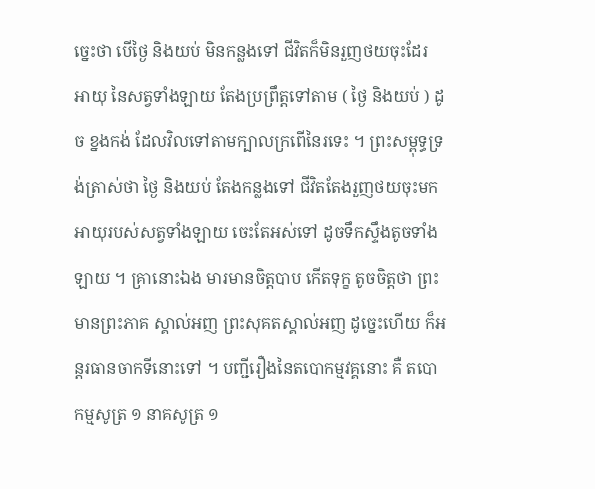ច្នេះថា បើថ្ងៃ និងយប់ មិនកន្លងទៅ ជីវិតក៏មិនរួញថយចុះដែរ អាយុ នៃសត្វទាំងឡាយ តែងប្រព្រឹត្តទៅតាម ( ថ្ងៃ និងយប់ ) ដូច ខ្នងកង់ ដែលវិលទៅតាមក្បាលក្រពើនៃរទេះ ។ ព្រះសម្ពុទ្ធទ្រង់ត្រាស់ថា ថ្ងៃ និងយប់ តែងកន្លងទៅ ជីវិតតែងរួញថយចុះមក អាយុរបស់សត្វទាំងឡាយ ចេះតែអស់ទៅ ដូចទឹកស្ទឹងតូចទាំងឡាយ ។ គ្រានោះឯង មារមានចិត្តបាប កើតទុក្ខ តូចចិត្តថា ព្រះមានព្រះភាគ ស្គាល់អញ ព្រះសុគតស្គាល់អញ ដូច្នេះហើយ ក៏អន្តរធានចាកទីនោះទៅ ។ បញ្ជីរឿងនៃតបោកម្មវគ្គនោះ គឺ តបោកម្មសូត្រ ១ នាគសូត្រ ១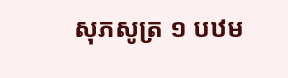សុភសូត្រ ១ បឋម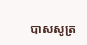បាសសូត្រ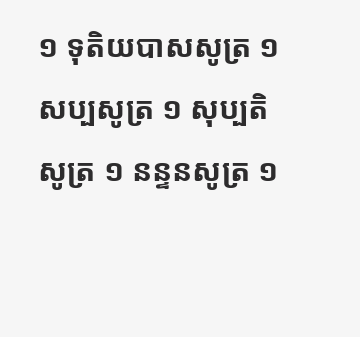១ ទុតិយបាសសូត្រ ១ សប្បសូត្រ ១ សុប្បតិសូត្រ ១ នន្ទនសូត្រ ១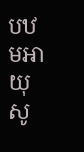បឋមអាយុសូ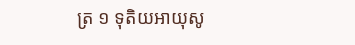ត្រ ១ ទុតិយអាយុសូ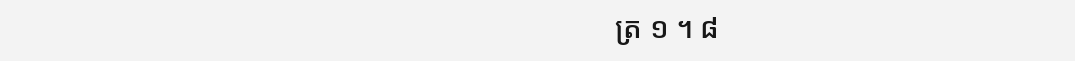ត្រ ១ ។ ៨